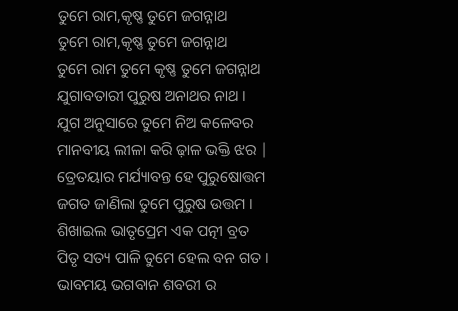ତୁମେ ରାମ,କୃଷ୍ଣ ତୁମେ ଜଗନ୍ନାଥ
ତୁମେ ରାମ,କୃଷ୍ଣ ତୁମେ ଜଗନ୍ନାଥ
ତୁମେ ରାମ ତୁମେ କୃଷ୍ଣ ତୁମେ ଜଗନ୍ନାଥ
ଯୁଗାବତାରୀ ପୁରୁଷ ଅନାଥର ନାଥ ।
ଯୁଗ ଅନୁସାରେ ତୁମେ ନିଅ କଳେବର
ମାନବୀୟ ଲୀଳା କରି ଢ଼ାଳ ଭକ୍ତି ଝର |
ତ୍ରେତୟାର ମର୍ଯ୍ୟାବନ୍ତ ହେ ପୁରୁଷୋତ୍ତମ
ଜଗତ ଜାଣିଲା ତୁମେ ପୁରୁଷ ଉତ୍ତମ ।
ଶିଖାଇଲ ଭାତୃପ୍ରେମ ଏକ ପତ୍ନୀ ବ୍ରତ
ପିତୃ ସତ୍ୟ ପାଳି ତୁମେ ହେଲ ବନ ଗତ ।
ଭାବମୟ ଭଗବାନ ଶବରୀ ର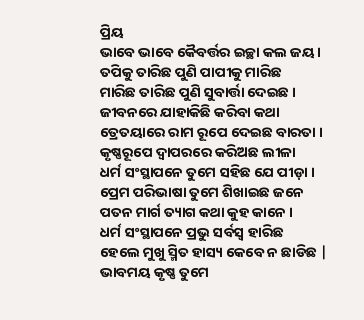ପ୍ରିୟ
ଭାବେ ଭାବେ କୈବର୍ତ୍ତର ଇଚ୍ଛା କଲ ଜୟ ।
ତପିକୁ ତାରିଛ ପୁଣି ପାପୀକୁ ମାରିଛ
ମାରିଛ ତାରିଛ ପୁଣି ସୁବାର୍ତ୍ତା ଦେଇଛ ।
ଜୀବନରେ ଯାହାକିଛି କରିବା କଥା
ତ୍ରେତୟାରେ ରାମ ରୂପେ ଦେଇଛ ବାରତା ।
କୃଷ୍ଣରୂପେ ଦ୍ଵାପରରେ କରିଅଛ ଲୀଳା
ଧର୍ମ ସଂସ୍ଥାପନେ ତୁମେ ସହିଛ ଯେ ପୀଡ଼ା ।
ପ୍ରେମ ପରିଭାଷା ତୁମେ ଶିଖାଇଛ ଜନେ
ପତନ ମାର୍ଗ ତ୍ୟାଗ କଥା କୁହ କାନେ ।
ଧର୍ମ ସଂସ୍ଥାପନେ ପ୍ରଭୁ ସର୍ବସ୍ବ ହାରିଛ
ହେଲେ ମୁଖୁ ସ୍ମିତ ହାସ୍ୟ କେବେ ନ ଛାଡିଛ |
ଭାବମୟ କୃଷ୍ଣ ତୁମେ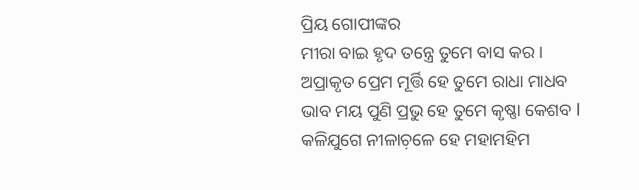ପ୍ରିୟ ଗୋପୀଙ୍କର
ମୀରା ବାଇ ହୃଦ ତନ୍ତ୍ରେ ତୁମେ ବାସ କର ।
ଅପ୍ରାକୃତ ପ୍ରେମ ମୂର୍ତ୍ତି ହେ ତୁମେ ରାଧା ମାଧବ
ଭାବ ମୟ ପୁଣି ପ୍ରଭୁ ହେ ତୁମେ କୃଷ୍ଣା କେଶବ l
କଳିଯୁଗେ ନୀଳାଚ଼ଳେ ହେ ମହାମହିମ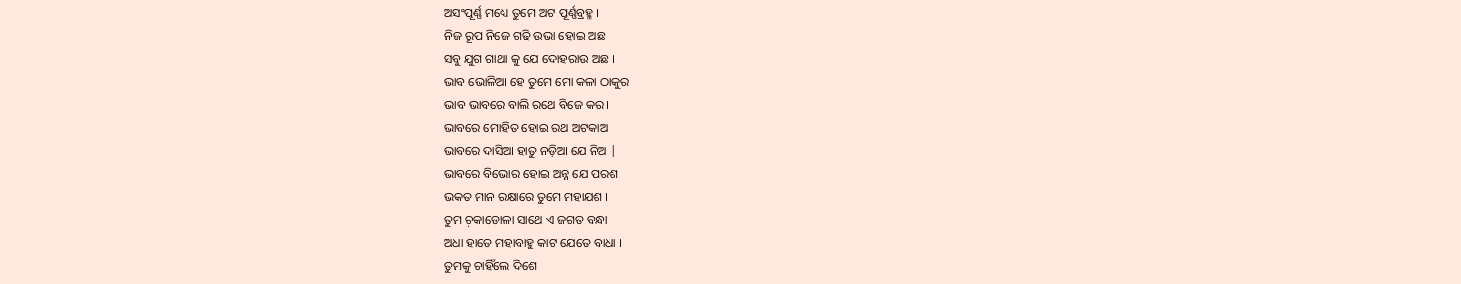ଅସଂପୂର୍ଣ୍ଣ ମଧ୍ୟେ ତୁମେ ଅଟ ପୂର୍ଣ୍ଣବ୍ରହ୍ମ ।
ନିଜ ରୂପ ନିଜେ ଗଢି ଉଭା ହୋଇ ଅଛ
ସବୁ ଯୁଗ ଗାଥା କୁ ଯେ ଦୋହରାଉ ଅଛ ।
ଭାବ ଭୋଳିଆ ହେ ତୁମେ ମୋ କଳା ଠାକୁର
ଭାବ ଭାବରେ ବାଲି ରଥେ ବିଜେ କର।
ଭାବରେ ମୋହିତ ହୋଇ ରଥ ଅଟକାଅ
ଭାବରେ ଦାସିଆ ହାତୁ ନଡ଼ିଆ ଯେ ନିଅ |
ଭାବରେ ବିଭୋର ହୋଇ ଅନ୍ନ ଯେ ପରଶ
ଭକତ ମାନ ରକ୍ଷାରେ ତୁମେ ମହାଯଶ ।
ତୁମ ଚ଼କାଡୋଳା ସାଥେ ଏ ଜଗତ ବନ୍ଧା
ଅଧା ହାତେ ମହାବାହୁ କାଟ ଯେତେ ବାଧା ।
ତୁମକୁ ଚାହିଁଲେ ଦିଶେ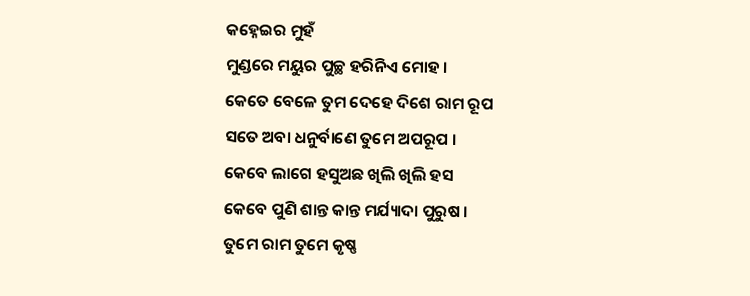କହ୍ନେଇର ମୁହଁ
ମୁଣ୍ଡରେ ମୟୁର ପୁଚ୍ଛ ହରିନିଏ ମୋହ ।
କେତେ ବେଳେ ତୁମ ଦେହେ ଦିଶେ ରାମ ରୂପ
ସତେ ଅବା ଧନୁର୍ବାଣେ ତୁମେ ଅପରୂପ ।
କେବେ ଲାଗେ ହସୁଅଛ ଖିଲି ଖିଲି ହସ
କେବେ ପୁଣି ଶାନ୍ତ କାନ୍ତ ମର୍ଯ୍ୟାଦା ପୁରୁଷ ।
ତୁମେ ରାମ ତୁମେ କୃଷ୍ଣ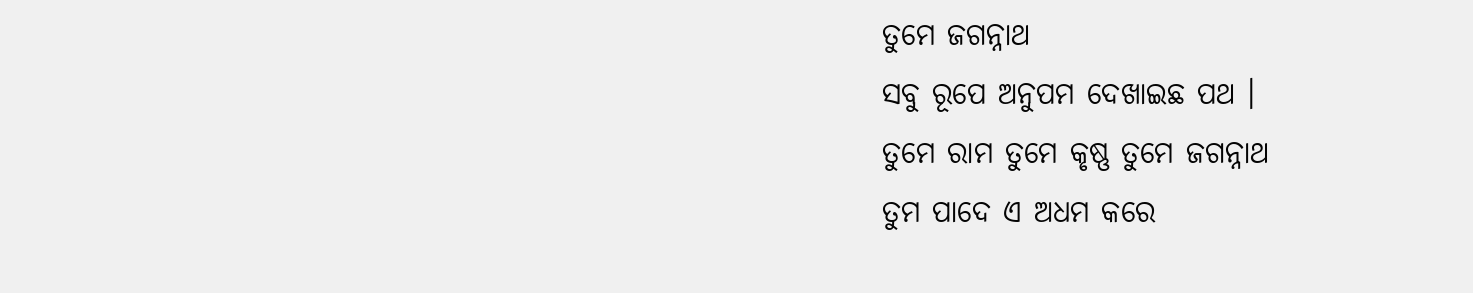ତୁମେ ଜଗନ୍ନାଥ
ସବୁ ରୂପେ ଅନୁପମ ଦେଖାଇଛ ପଥ ।
ତୁମେ ରାମ ତୁମେ କୃଷ୍ଣ ତୁମେ ଜଗନ୍ନାଥ
ତୁମ ପାଦେ ଏ ଅଧମ କରେ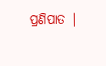ପ୍ରଣିପାତ |